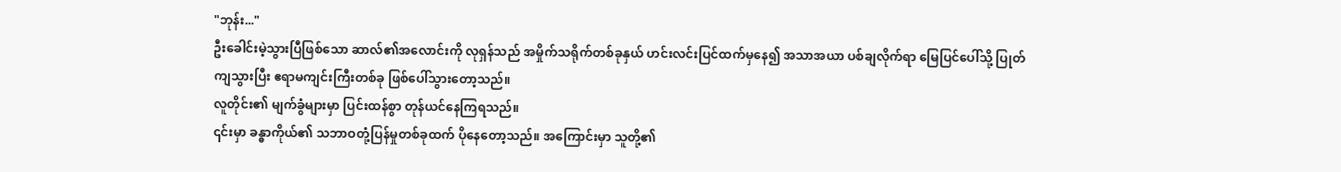"ဘုန်း..."
ဦးခေါင်းမဲ့သွားပြီဖြစ်သော ဆာလ်၏အလောင်းကို လုရှန်သည် အမှိုက်သရိုက်တစ်ခုနှယ် ဟင်းလင်းပြင်ထက်မှနေ၍ အသာအယာ ပစ်ချလိုက်ရာ မြေပြင်ပေါ်သို့ ပြုတ်ကျသွားပြီး ဧရာမကျင်းကြီးတစ်ခု ဖြစ်ပေါ်သွားတော့သည်။
လူတိုင်း၏ မျက်ခွံများမှာ ပြင်းထန်စွာ တုန်ယင်နေကြရသည်။
၎င်းမှာ ခန္ဓာကိုယ်၏ သဘာဝတုံ့ပြန်မှုတစ်ခုထက် ပိုနေတော့သည်။ အကြောင်းမှာ သူတို့၏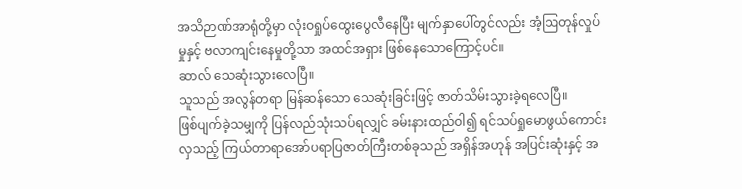အသိဉာဏ်အာရုံတို့မှာ လုံးဝရှုပ်ထွေးပွေလီနေပြီး မျက်နှာပေါ်တွင်လည်း အံ့ဩတုန်လှုပ်မှုနှင့် ဗလာကျင်းနေမှုတို့သာ အထင်အရှား ဖြစ်နေသောကြောင့်ပင်။
ဆာလ် သေဆုံးသွားလေပြီ။
သူသည် အလွန်တရာ မြန်ဆန်သော သေဆုံးခြင်းဖြင့် ဇာတ်သိမ်းသွားခဲ့ရလေပြီ။
ဖြစ်ပျက်ခဲ့သမျှကို ပြန်လည်သုံးသပ်ရလျှင် ခမ်းနားထည်ဝါ၍ ရင်သပ်ရှုမောဖွယ်ကောင်းလှသည့် ကြယ်တာရာအော်ပရာပြဇာတ်ကြီးတစ်ခုသည် အရှိန်အဟုန် အပြင်းဆုံးနှင့် အ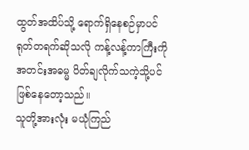ထွတ်အထိပ်သို့ ရောက်ရှိနေစဉ်မှာပင် ရုတ်တရက်ဆိုသလို ကန့်လန့်ကာကြီးကို အတင်းအဓမ္မ ပိတ်ချလိုက်သကဲ့သို့ပင် ဖြစ်နေတော့သည်။
သူတို့အားလုံး မယုံကြည်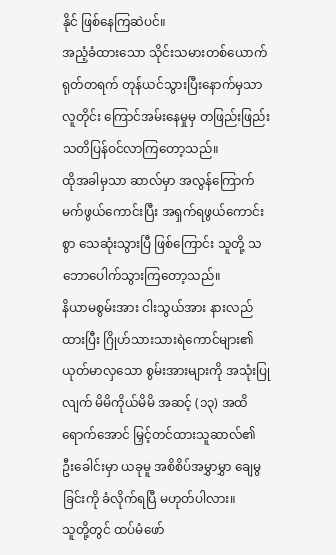နိုင် ဖြစ်နေကြဆဲပင်။
အညံ့ခံထားသော သိုင်းသမားတစ်ယောက် ရုတ်တရက် တုန်ယင်သွားပြီးနောက်မှသာ လူတိုင်း ကြောင်အမ်းနေမှုမှ တဖြည်းဖြည်း သတိပြန်ဝင်လာကြတော့သည်။
ထိုအခါမှသာ ဆာလ်မှာ အလွန်ကြောက်မက်ဖွယ်ကောင်းပြီး အရှက်ရဖွယ်ကောင်းစွာ သေဆုံးသွားပြီ ဖြစ်ကြောင်း သူတို့ သဘောပေါက်သွားကြတော့သည်။
နိယာမစွမ်းအား ငါးသွယ်အား နားလည်ထားပြီး ဂြိုဟ်သားသားရဲကောင်များ၏ ယုတ်မာလှသော စွမ်းအားများကို အသုံးပြုလျက် မိမိကိုယ်မိမိ အဆင့် (၁၃) အထိ ရောက်အောင် မြှင့်တင်ထားသူဆာလ်၏ ဦးခေါင်းမှာ ယခုမူ အစိစိပ်အမွှာမွှာ ချေမွခြင်းကို ခံလိုက်ရပြီ မဟုတ်ပါလား။
သူတို့တွင် ထပ်မံဖော်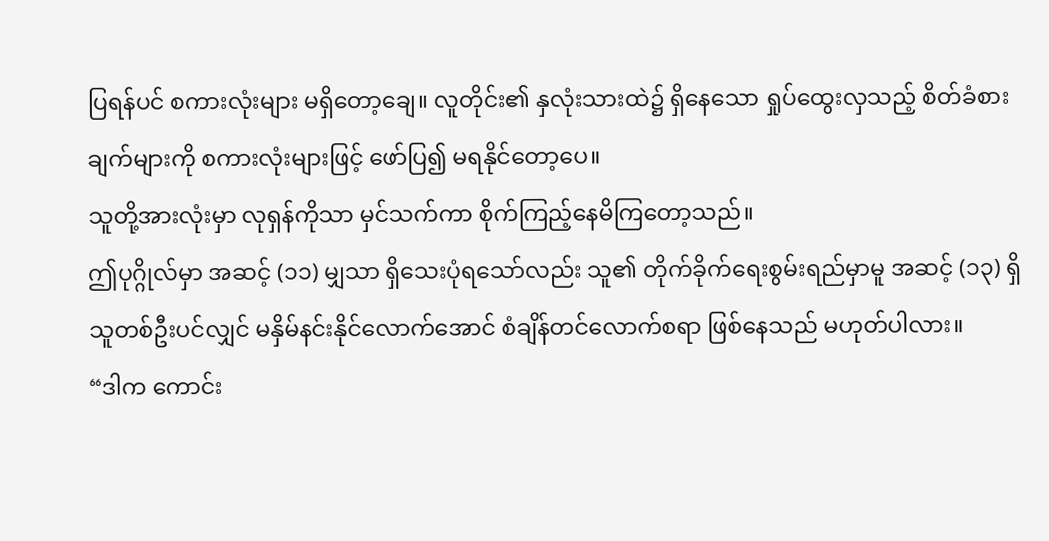ပြရန်ပင် စကားလုံးများ မရှိတော့ချေ။ လူတိုင်း၏ နှလုံးသားထဲ၌ ရှိနေသော ရှုပ်ထွေးလှသည့် စိတ်ခံစားချက်များကို စကားလုံးများဖြင့် ဖော်ပြ၍ မရနိုင်တော့ပေ။
သူတို့အားလုံးမှာ လုရှန်ကိုသာ မှင်သက်ကာ စိုက်ကြည့်နေမိကြတော့သည်။
ဤပုဂ္ဂိုလ်မှာ အဆင့် (၁၁) မျှသာ ရှိသေးပုံရသော်လည်း သူ၏ တိုက်ခိုက်ရေးစွမ်းရည်မှာမူ အဆင့် (၁၃) ရှိသူတစ်ဦးပင်လျှင် မနှိမ်နင်းနိုင်လောက်အောင် စံချိန်တင်လောက်စရာ ဖြစ်နေသည် မဟုတ်ပါလား။
“ဒါက ကောင်း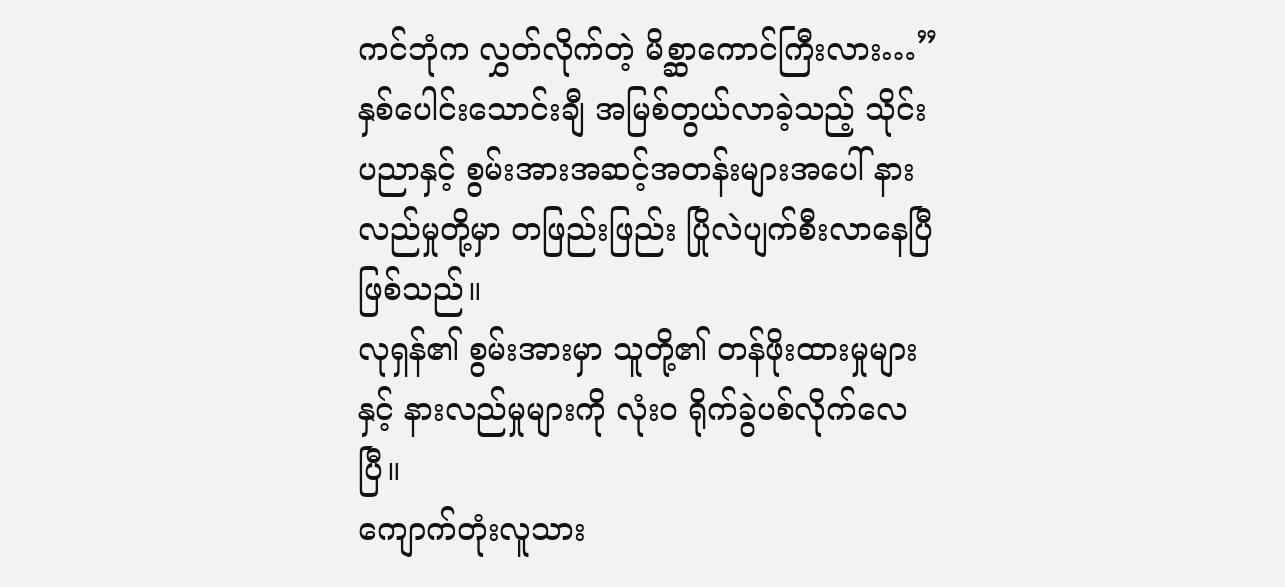ကင်ဘုံက လွှတ်လိုက်တဲ့ မိစ္ဆာကောင်ကြီးလား…”
နှစ်ပေါင်းသောင်းချီ အမြစ်တွယ်လာခဲ့သည့် သိုင်းပညာနှင့် စွမ်းအားအဆင့်အတန်းများအပေါ် နားလည်မှုတို့မှာ တဖြည်းဖြည်း ပြိုလဲပျက်စီးလာနေပြီ ဖြစ်သည်။
လုရှန်၏ စွမ်းအားမှာ သူတို့၏ တန်ဖိုးထားမှုများနှင့် နားလည်မှုများကို လုံးဝ ရိုက်ခွဲပစ်လိုက်လေပြီ။
ကျောက်တုံးလူသား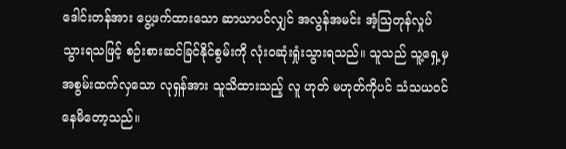ဒေါင်းတန်အား ပွေ့ဖက်ထားသော ဆာယာပင်လျှင် အလွန်အမင်း အံ့ဩတုန်လှုပ်သွားရသဖြင့် စဉ်းစားဆင်ခြင်နိုင်စွမ်းကို လုံးဝဆုံးရှုံးသွားရသည်။ သူသည် သူ့ရှေ့မှ အစွမ်းထက်လှသော လုရှန်အား သူသိထားသည့် လူ ဟုတ် မဟုတ်ကိုပင် သံသယဝင်နေမိတော့သည်။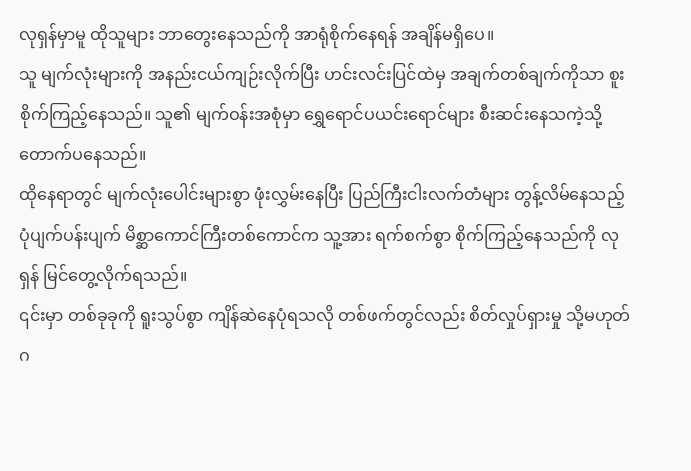လုရှန်မှာမူ ထိုသူများ ဘာတွေးနေသည်ကို အာရုံစိုက်နေရန် အချိန်မရှိပေ။
သူ မျက်လုံးများကို အနည်းငယ်ကျဉ်းလိုက်ပြီး ဟင်းလင်းပြင်ထဲမှ အချက်တစ်ချက်ကိုသာ စူးစိုက်ကြည့်နေသည်။ သူ၏ မျက်ဝန်းအစုံမှာ ရွှေရောင်ပယင်းရောင်များ စီးဆင်းနေသကဲ့သို့ တောက်ပနေသည်။
ထိုနေရာတွင် မျက်လုံးပေါင်းများစွာ ဖုံးလွှမ်းနေပြီး ပြည်ကြီးငါးလက်တံများ တွန့်လိမ်နေသည့် ပုံပျက်ပန်းပျက် မိစ္ဆာကောင်ကြီးတစ်ကောင်က သူ့အား ရက်စက်စွာ စိုက်ကြည့်နေသည်ကို လုရှန် မြင်တွေ့လိုက်ရသည်။
၎င်းမှာ တစ်ခုခုကို ရူးသွပ်စွာ ကျိန်ဆဲနေပုံရသလို တစ်ဖက်တွင်လည်း စိတ်လှုပ်ရှားမှု သို့မဟုတ် ဂ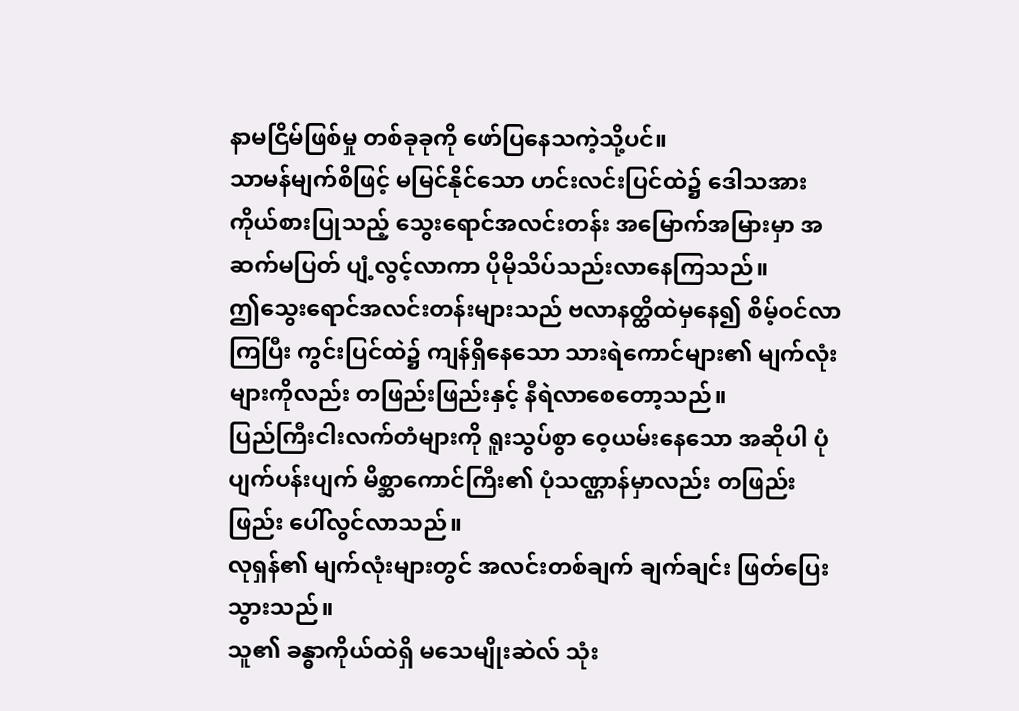နာမငြိမ်ဖြစ်မှု တစ်ခုခုကို ဖော်ပြနေသကဲ့သို့ပင်။
သာမန်မျက်စိဖြင့် မမြင်နိုင်သော ဟင်းလင်းပြင်ထဲ၌ ဒေါသအား ကိုယ်စားပြုသည့် သွေးရောင်အလင်းတန်း အမြောက်အမြားမှာ အဆက်မပြတ် ပျံ့လွင့်လာကာ ပိုမိုသိပ်သည်းလာနေကြသည်။
ဤသွေးရောင်အလင်းတန်းများသည် ဗလာနတ္ထိထဲမှနေ၍ စိမ့်ဝင်လာကြပြီး ကွင်းပြင်ထဲ၌ ကျန်ရှိနေသော သားရဲကောင်များ၏ မျက်လုံးများကိုလည်း တဖြည်းဖြည်းနှင့် နီရဲလာစေတော့သည်။
ပြည်ကြီးငါးလက်တံများကို ရူးသွပ်စွာ ဝေ့ယမ်းနေသော အဆိုပါ ပုံပျက်ပန်းပျက် မိစ္ဆာကောင်ကြီး၏ ပုံသဏ္ဌာန်မှာလည်း တဖြည်းဖြည်း ပေါ်လွင်လာသည်။
လုရှန်၏ မျက်လုံးများတွင် အလင်းတစ်ချက် ချက်ချင်း ဖြတ်ပြေးသွားသည်။
သူ၏ ခန္ဓာကိုယ်ထဲရှိ မသေမျိုးဆဲလ် သုံး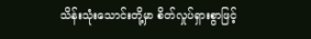သိန်းသုံးသောင်းတို့မှာ စိတ်လှုပ်ရှားစွာဖြင့်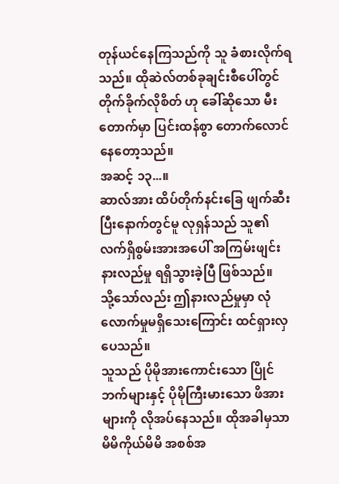တုန်ယင်နေကြသည်ကို သူ ခံစားလိုက်ရသည်။ ထိုဆဲလ်တစ်ခုချင်းစီပေါ်တွင် တိုက်ခိုက်လိုစိတ် ဟု ခေါ်ဆိုသော မီးတောက်မှာ ပြင်းထန်စွာ တောက်လောင်နေတော့သည်။
အဆင့် ၁၃...။
ဆာလ်အား ထိပ်တိုက်နင်းခြေ ဖျက်ဆီးပြီးနောက်တွင်မူ လုရှန်သည် သူ၏ လက်ရှိစွမ်းအားအပေါ် အကြမ်းဖျင်း နားလည်မှု ရရှိသွားခဲ့ပြီ ဖြစ်သည်။
သို့သော်လည်း ဤနားလည်မှုမှာ လုံလောက်မှုမရှိသေးကြောင်း ထင်ရှားလှပေသည်။
သူသည် ပိုမိုအားကောင်းသော ပြိုင်ဘက်များနှင့် ပိုမိုကြီးမားသော ဖိအားများကို လိုအပ်နေသည်။ ထိုအခါမှသာ မိမိကိုယ်မိမိ အစစ်အ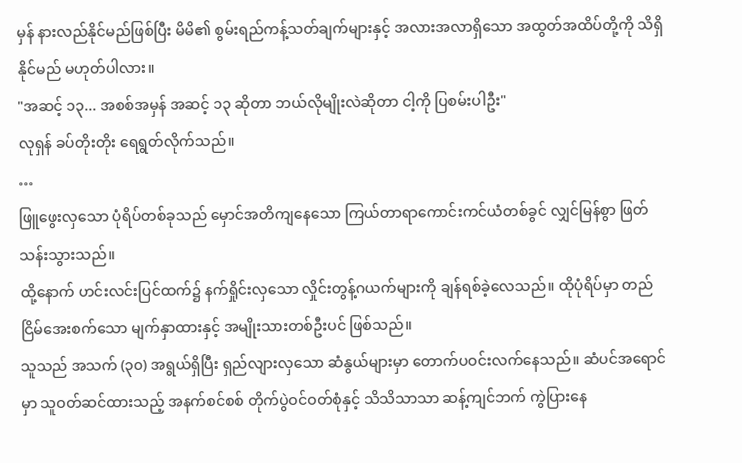မှန် နားလည်နိုင်မည်ဖြစ်ပြီး မိမိ၏ စွမ်းရည်ကန့်သတ်ချက်များနှင့် အလားအလာရှိသော အထွတ်အထိပ်တို့ကို သိရှိနိုင်မည် မဟုတ်ပါလား။
"အဆင့် ၁၃... အစစ်အမှန် အဆင့် ၁၃ ဆိုတာ ဘယ်လိုမျိုးလဲဆိုတာ ငါ့ကို ပြစမ်းပါဦး"
လုရှန် ခပ်တိုးတိုး ရေရွတ်လိုက်သည်။
…
ဖြူဖွေးလှသော ပုံရိပ်တစ်ခုသည် မှောင်အတိကျနေသော ကြယ်တာရာကောင်းကင်ယံတစ်ခွင် လျှင်မြန်စွာ ဖြတ်သန်းသွားသည်။
ထို့နောက် ဟင်းလင်းပြင်ထက်၌ နက်ရှိုင်းလှသော လှိုင်းတွန့်ဂယက်များကို ချန်ရစ်ခဲ့လေသည်။ ထိုပုံရိပ်မှာ တည်ငြိမ်အေးစက်သော မျက်နှာထားနှင့် အမျိုးသားတစ်ဦးပင် ဖြစ်သည်။
သူသည် အသက် (၃၀) အရွယ်ရှိပြီး ရှည်လျားလှသော ဆံနွယ်များမှာ တောက်ပဝင်းလက်နေသည်။ ဆံပင်အရောင်မှာ သူဝတ်ဆင်ထားသည့် အနက်စင်စစ် တိုက်ပွဲဝင်ဝတ်စုံနှင့် သိသိသာသာ ဆန့်ကျင်ဘက် ကွဲပြားနေ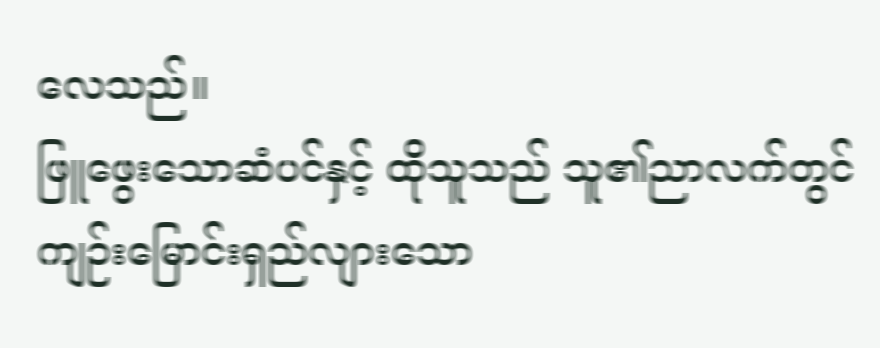လေသည်။
ဖြူဖွေးသောဆံပင်နှင့် ထိုသူသည် သူ၏ညာလက်တွင် ကျဉ်းမြောင်းရှည်လျားသော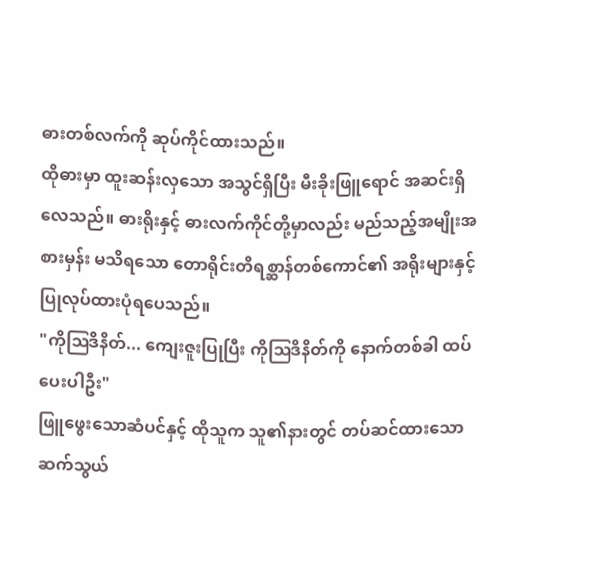ဓားတစ်လက်ကို ဆုပ်ကိုင်ထားသည်။
ထိုဓားမှာ ထူးဆန်းလှသော အသွင်ရှိပြီး မီးခိုးဖြူရောင် အဆင်းရှိလေသည်။ ဓားရိုးနှင့် ဓားလက်ကိုင်တို့မှာလည်း မည်သည့်အမျိုးအစားမှန်း မသိရသော တောရိုင်းတိရစ္ဆာန်တစ်ကောင်၏ အရိုးများနှင့် ပြုလုပ်ထားပုံရပေသည်။
"ကိုဩဒိနိတ်... ကျေးဇူးပြုပြီး ကိုဩဒိနိတ်ကို နောက်တစ်ခါ ထပ်ပေးပါဦး"
ဖြူဖွေးသောဆံပင်နှင့် ထိုသူက သူ၏နားတွင် တပ်ဆင်ထားသော ဆက်သွယ်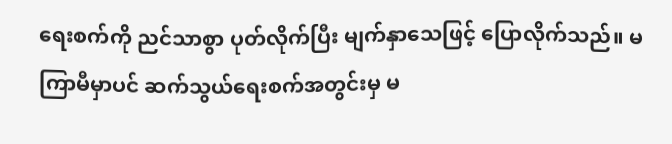ရေးစက်ကို ညင်သာစွာ ပုတ်လိုက်ပြီး မျက်နှာသေဖြင့် ပြောလိုက်သည်။ မကြာမီမှာပင် ဆက်သွယ်ရေးစက်အတွင်းမှ မ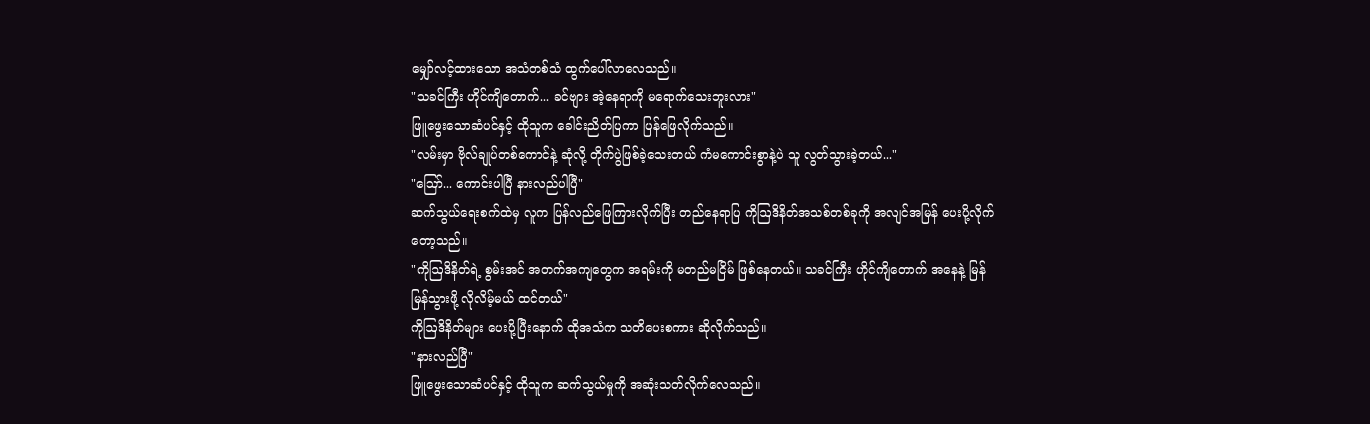မျှော်လင့်ထားသော အသံတစ်သံ ထွက်ပေါ်လာလေသည်။
"သခင်ကြီး ဟိုင်ကျိတောက်... ခင်ဗျား အဲ့နေရာကို မရောက်သေးဘူးလား"
ဖြူဖွေးသောဆံပင်နှင့် ထိုသူက ခေါင်းညိတ်ပြကာ ပြန်ဖြေလိုက်သည်။
"လမ်းမှာ ဗိုလ်ချုပ်တစ်ကောင်နဲ့ ဆုံလို့ တိုက်ပွဲဖြစ်ခဲ့သေးတယ် ကံမကောင်းစွာနဲ့ပဲ သူ လွတ်သွားခဲ့တယ်..."
"ဪ... ကောင်းပါပြီ နားလည်ပါပြီ"
ဆက်သွယ်ရေးစက်ထဲမှ လူက ပြန်လည်ဖြေကြားလိုက်ပြီး တည်နေရာပြ ကိုဩဒိနိတ်အသစ်တစ်ခုကို အလျင်အမြန် ပေးပို့လိုက်တော့သည်။
"ကိုဩဒိနိတ်ရဲ့ စွမ်းအင် အတက်အကျတွေက အရမ်းကို မတည်မငြိမ် ဖြစ်နေတယ်။ သခင်ကြီး ဟိုင်ကျိတောက် အနေနဲ့ မြန်မြန်သွားဖို့ လိုလိမ့်မယ် ထင်တယ်"
ကိုဩဒိနိတ်များ ပေးပို့ပြီးနောက် ထိုအသံက သတိပေးစကား ဆိုလိုက်သည်။
"နားလည်ပြီ"
ဖြူဖွေးသောဆံပင်နှင့် ထိုသူက ဆက်သွယ်မှုကို အဆုံးသတ်လိုက်လေသည်။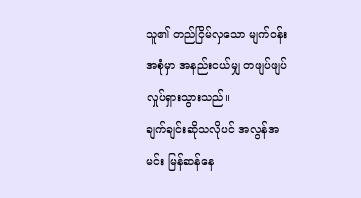သူ၏ တည်ငြိမ်လှသော မျက်ဝန်းအစုံမှာ အနည်းငယ်မျှ တဖျပ်ဖျပ် လှုပ်ရှားသွားသည်။
ချက်ချင်းဆိုသလိုပင် အလွန်အမင်း မြန်ဆန်နေ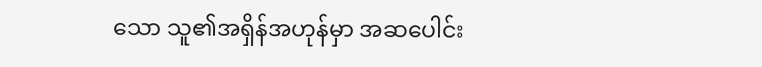သော သူ၏အရှိန်အဟုန်မှာ အဆပေါင်း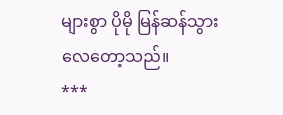များစွာ ပိုမို မြန်ဆန်သွားလေတော့သည်။
***